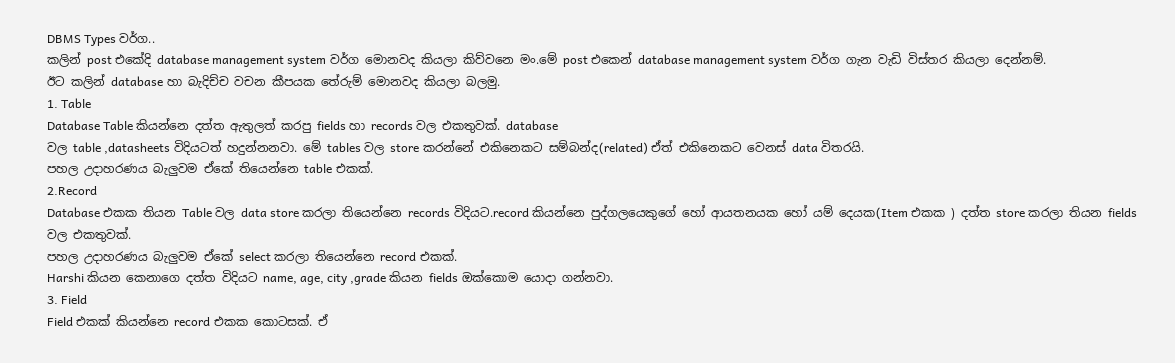DBMS Types වර්ග..
කලින් post එකේදි database management system වර්ග මොනවද කියලා කිව්වනෙ මං.මේ post එකෙන් database management system වර්ග ගැන වැඩි විස්තර කියලා දෙන්නම්.
ඊට කලින් database හා බැදිච්ච වචන කීපයක තේරුම් මොනවද කියලා බලමු.
1. Table
Database Table කියන්නෙ දත්ත ඇතුලත් කරපු fields හා records වල එකතුවක්. database
වල table ,datasheets විදියටත් හදුන්නනවා. මේ tables වල store කරන්නේ එකිනෙකට සම්බන්ද(related) ඒත් එකිනෙකට වෙනස් data විතරයි.
පහල උදාහරණය බැලුවම ඒකේ තියෙන්නෙ table එකක්.
2.Record
Database එකක තියන Table වල data store කරලා තියෙන්නෙ records විදියට.record කියන්නෙ පුද්ගලයෙකුගේ හෝ ආයතනයක හෝ යම් දෙයක(Item එකක ) දත්ත store කරලා තියන fields වල එකතුවක්.
පහල උදාහරණය බැලුවම ඒකේ select කරලා තියෙන්නෙ record එකක්.
Harshi කියන කෙනාගෙ දත්ත විදියට name, age, city ,grade කියන fields ඔක්කොම යොදා ගන්නවා.
3. Field
Field එකක් කියන්නෙ record එකක කොටසක්. ඒ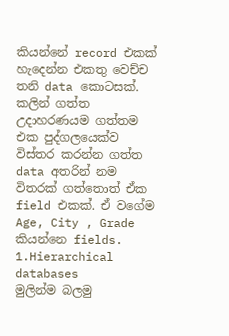කියන්නේ record එකක් හැදෙන්න එකතු වෙච්ච තනි data කොටසක්.
කලින් ගත්ත උදාහරණයම ගත්තම එක පුද්ගලයෙක්ව විස්තර කරන්න ගත්ත data අතරින් නම විතරක් ගත්තොත් ඒක field එකක්. ඒ වගේම Age, City , Grade කියන්නෙ fields.
1.Hierarchical databases
මුලින්ම බලමු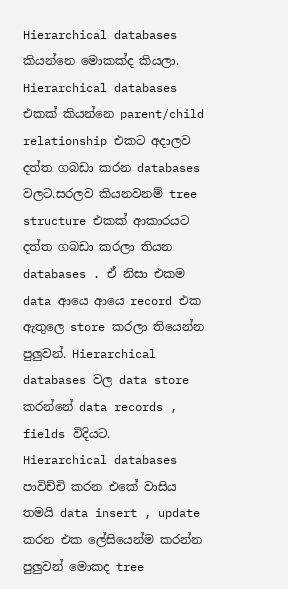Hierarchical databases කියන්නෙ මොකක්ද කියලා.
Hierarchical databases එකක් කියන්නෙ parent/child relationship එකට අදාලව දත්ත ගබඩා කරන databases වලට.සරලව කියනවනම් tree structure එකක් ආකාරයට දත්ත ගබඩා කරලා තියන databases . ඒ නිසා එකම data ආයෙ ආයෙ record එක ඇතුලෙ store කරලා තියෙන්න පුලුවන්. Hierarchical databases වල data store කරන්නේ data records , fields විදියට.
Hierarchical databases පාවිච්චි කරන එකේ වාසිය තමයි data insert , update කරන එක ලේසියෙන්ම කරන්න පුලුවන් මොකද tree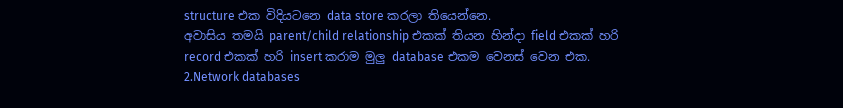structure එක විදියටනෙ data store කරලා තියෙන්නෙ.
අවාසිය තමයි parent/child relationship එකක් තියන හින්දා field එකක් හරි record එකක් හරි insert කරාම මුලු database එකම වෙනස් වෙන එක.
2.Network databases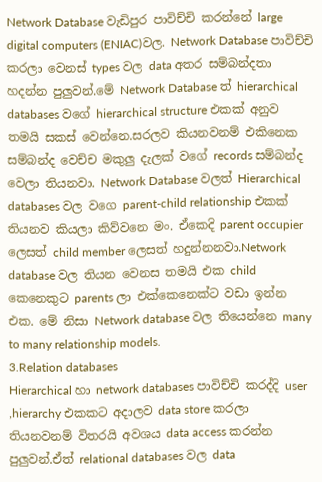Network Database වැඩිපුර පාවිච්චි කරන්නේ large digital computers (ENIAC)වල. Network Database පාවිච්චි කරලා වෙනස් types වල data අතර සම්බන්දතා හදන්න පුලුවන්.මේ Network Database ත් hierarchical databases වගේ hierarchical structure එකක් අනුව තමයි සකස් වෙන්නෙ.සරලව කියනවනම් එකිනෙක සම්බන්ද වෙච්ච මකුලු දැලක් වගේ records සම්බන්ද වෙලා තියනවා. Network Database වලත් Hierarchical databases වල වගෙ parent-child relationship එකක් තියනව කියලා කිව්වනෙ මං. ඒකෙදි parent occupier ලෙසත් child member ලෙසත් හදුන්නනවා.Network database වල තියන වෙනස තමයි එක child කෙනෙකුට parents ලා එක්කෙනෙක්ට වඩා ඉන්න එක. මේ නිසා Network database වල තියෙන්නෙ many to many relationship models.
3.Relation databases
Hierarchical හා network databases පාවිච්චි කරද්දි user ,hierarchy එකකට අදාලව data store කරලා තියනවනම් විතරයි අවශය data access කරන්න පුලුවන්.ඒත් relational databases වල data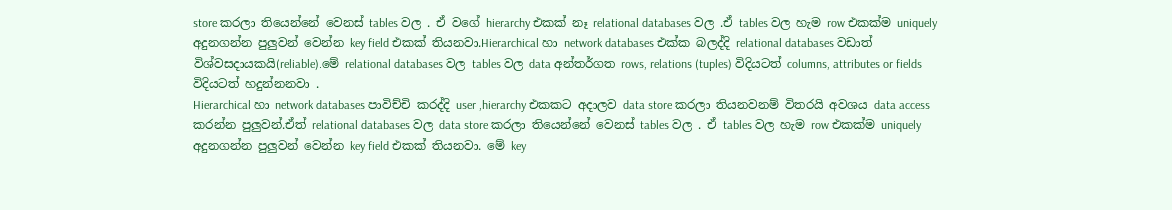store කරලා තියෙන්නේ වෙනස් tables වල . ඒ වගේ hierarchy එකක් නෑ relational databases වල .ඒ tables වල හැම row එකක්ම uniquely අදුනගන්න පුලුවන් වෙන්න key field එකක් තියනවා.Hierarchical හා network databases එක්ක බලද්දි relational databases වඩාත් විශ්වසදායකයි(reliable).මේ relational databases වල tables වල data අන්තර්ගත rows, relations (tuples) විදියටත් columns, attributes or fields විදියටත් හදුන්නනවා .
Hierarchical හා network databases පාවිච්චි කරද්දි user ,hierarchy එකකට අදාලව data store කරලා තියනවනම් විතරයි අවශය data access කරන්න පුලුවන්.ඒත් relational databases වල data store කරලා තියෙන්නේ වෙනස් tables වල . ඒ tables වල හැම row එකක්ම uniquely අදුනගන්න පුලුවන් වෙන්න key field එකක් තියනවා. මේ key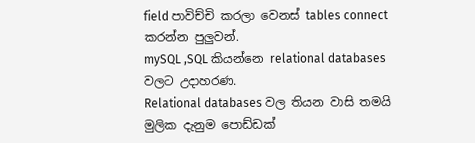field පාවිච්චි කරලා වෙනස් tables connect කරන්න පුලුවන්.
mySQL ,SQL කියන්නෙ relational databases වලට උදාහරණ.
Relational databases වල තියන වාසි තමයි මුලික දැනුම පොඩ්ඩක්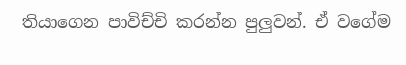තියාගෙන පාවිච්චි කරන්න පුලුවන්. ඒ වගේම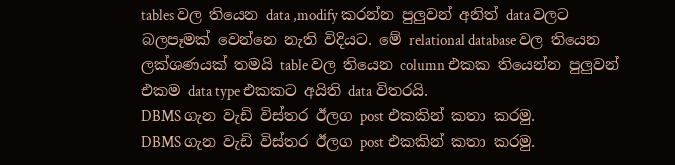tables වල තියෙන data ,modify කරන්න පුලුවන් අනිත් data වලට බලපෑමක් වෙන්නෙ නැති විදියට. මේ relational database වල තියෙන ලක්ශණයක් තමයි table වල තියෙන column එකක තියෙන්න පුලුවන් එකම data type එකකට අයිති data විතරයි.
DBMS ගැන වැඩි විස්තර ඊලග post එකකින් කතා කරමු.
DBMS ගැන වැඩි විස්තර ඊලග post එකකින් කතා කරමු.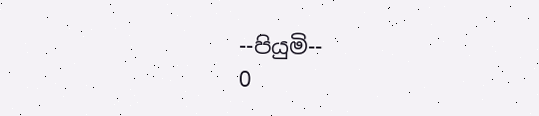--පියුමි--
0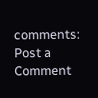comments:
Post a Comment